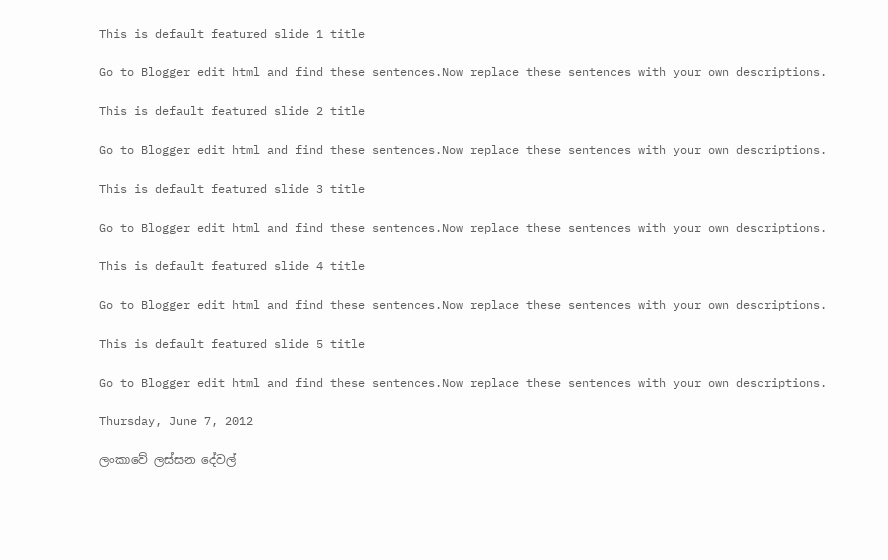This is default featured slide 1 title

Go to Blogger edit html and find these sentences.Now replace these sentences with your own descriptions.

This is default featured slide 2 title

Go to Blogger edit html and find these sentences.Now replace these sentences with your own descriptions.

This is default featured slide 3 title

Go to Blogger edit html and find these sentences.Now replace these sentences with your own descriptions.

This is default featured slide 4 title

Go to Blogger edit html and find these sentences.Now replace these sentences with your own descriptions.

This is default featured slide 5 title

Go to Blogger edit html and find these sentences.Now replace these sentences with your own descriptions.

Thursday, June 7, 2012

ලංකාවේ ලස්සන දේවල්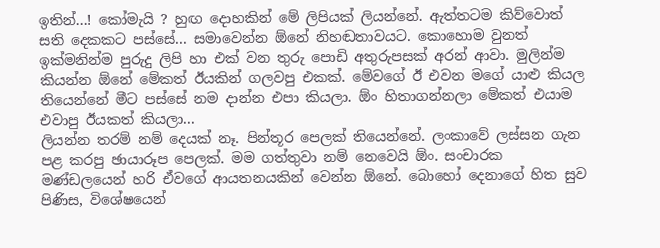ඉතින්...! කෝමැයි ? හුඟ දොහකින් මේ ලිපියක් ලියන්නේ. ඇත්තටම කිව්වොත් සති දෙකකට පස්සේ... සමාවෙන්න ඕනේ නිහඬතාවයට. කොහොම වුනත් ඉක්මනින්ම පුරුදු ලිපි හා එක් වන තුරු පොඩි අතුරුපසක් අරන් ආවා. මුලින්ම කියන්න ඕනේ මේකත් ඊයකින් ගලවපු එකක්. මේවගේ ඊ එවන මගේ යාළු කියල තියෙන්නේ මීට පස්සේ නම දාන්න එපා කියලා. ඕං හිතාගන්නලා මේකත් එයාම එවාපු ඊයකත් කියලා...
ලියන්න තරම් නම් දෙයක් නෑ. පින්තූර පෙලක් තියෙන්නේ. ලංකාවේ ලස්සන ගැන පළ කරපු ඡායාරූප පෙලක්. මම ගත්තුවා නම් නෙවෙයි ඕං. සංචාරක මණ්ඩලයෙන් හරි ඒවගේ ආයතනයකින් වෙන්න ඕනේ. බොහෝ දෙනාගේ හිත සුව පිණිස, විශේෂයෙන්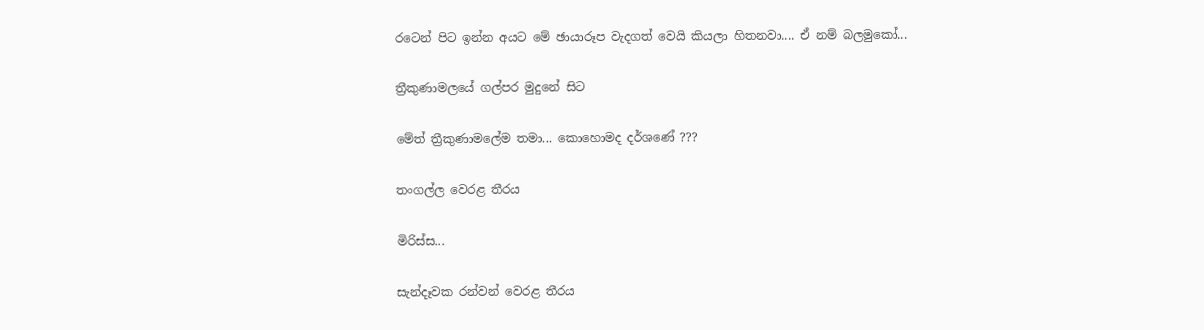රටෙන් පිට ඉන්න අයට මේ ඡායාරූප වැදගත් වෙයි කියලා හිතනවා.... ඒ නම් බලමුකෝ...

ත්‍රීකුණාමලයේ ගල්පර මුදුනේ සිට

මේත් ත්‍රීකුණාමලේම තමා... කොහොමද දර්ශණේ ???

තංගල්ල වෙරළ තීරය

මිරිස්ස...

සැන්දෑවක රන්වන් වෙරළ තීරය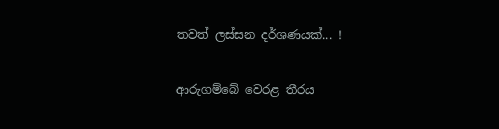තවත් ලස්සන දර්ශණයක්... !

ආරුගම්බේ වෙරළ තීරය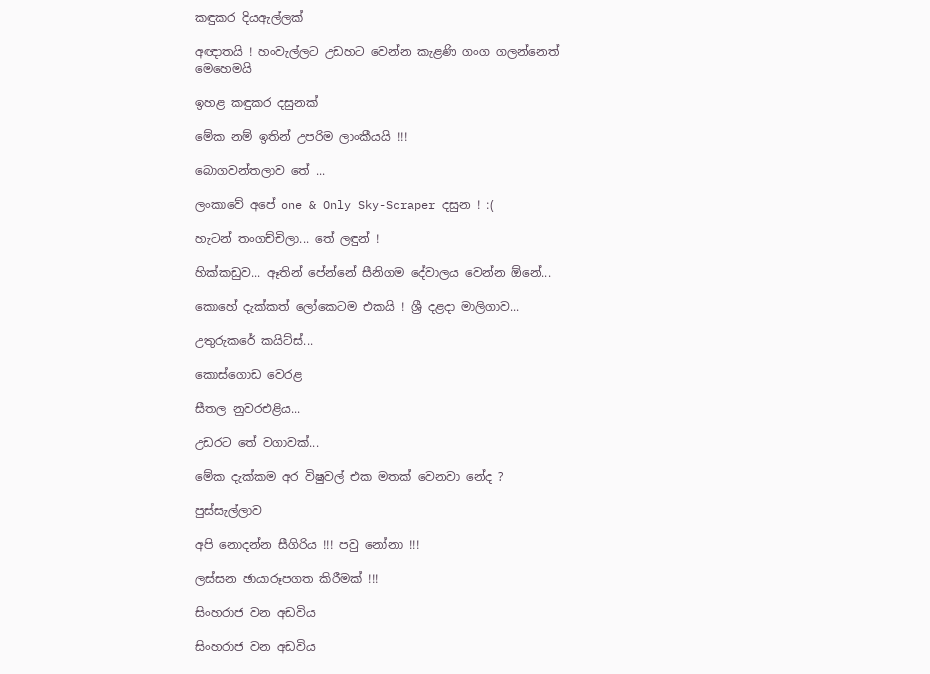කඳුකර දියඇල්ලක්

අඥාතයි ! හංවැල්ලට උඩහට වෙන්න කැළණි ගංග ගලන්නෙත් මෙහෙමයි

ඉහළ කඳුකර දසුනක්

මේක නම් ඉතින් උපරිම ලාංකීයයි !!!

බොගවන්තලාව තේ ...

ලංකාවේ අපේ one & Only Sky-Scraper දසුන ! :(

හැටන් තංගච්චිලා... තේ ලඳුන් !

හික්කඩුව... ඈතින් පේන්නේ සීනිගම දේවාලය වෙන්න ඕනේ...

කොහේ දැක්කත් ලෝකෙටම එකයි ! ශ්‍රී දළදා මාලිගාව...

උතුරුකරේ කයිට්ස්...

කොස්ගොඩ වෙරළ

සීතල නුවරඑළිය...

උඩරට තේ වගාවක්...

මේක දැක්කම අර විෂුවල් එක මතක් වෙනවා නේද ?

පුස්සැල්ලාව

අපි නොදන්න සීගිරිය !!! පවු නෝනා !!!

ලස්සන ඡායාරූපගත කිරීමක් !!!

සිංහරාජ වන අඩවිය

සිංහරාජ වන අඩවිය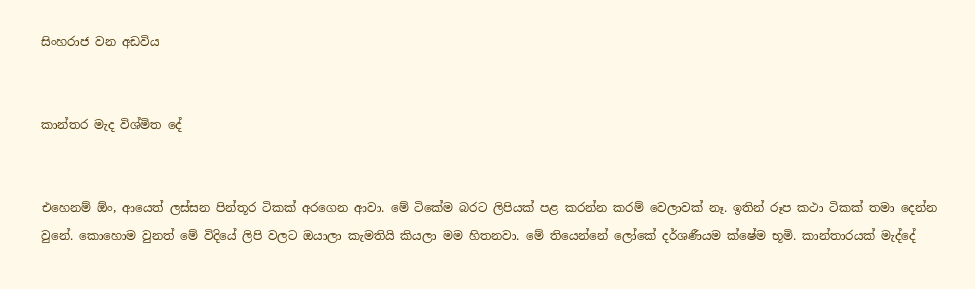සිංහරාජ වන අඩවිය


කාන්තර මැද විශ්මිත දේ


එහෙනම් ඕං, ආයෙත් ලස්සන පින්තූර ටිකක් අරගෙන ආවා. මේ ටිකේම බරට ලිපියක් පළ කරන්න කරම් වෙලාවක් නෑ. ඉතින් රූප කථා ටිකක් තමා දෙන්න වුනේ. කොහොම වුනත් මේ විදියේ ලිපි වලට ඔයාලා කැමතියි කියලා මම හිතනවා. මේ තියෙන්නේ ලෝකේ දර්ශණීයම ක්ෂේම භූමි. කාන්තාරයක් මැද්දේ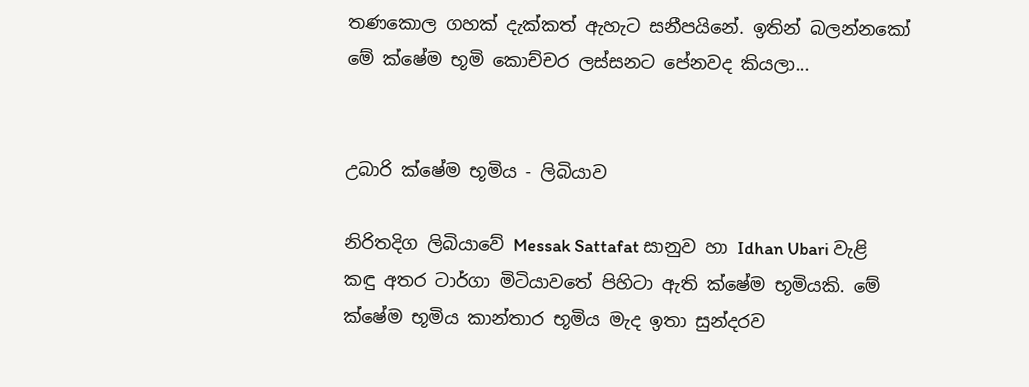තණකොල ගහක් දැක්කත් ඇහැට සනීපයිනේ. ඉතින් බලන්නකෝ මේ ක්ෂේම භූමි කොච්චර ලස්සනට පේනවද කියලා...


උබාරි ක්ෂේම භූමිය - ලිබියාව

නිරිතදිග ලිබියාවේ Messak Sattafat සානුව හා Idhan Ubari වැළි කඳු අතර ටාර්ගා මිටියාවතේ පිහිටා ඇති ක්ෂේම භූමියකි. මේ ක්ෂේම භූමිය කාන්තාර භූමිය මැද ඉතා සුන්දරව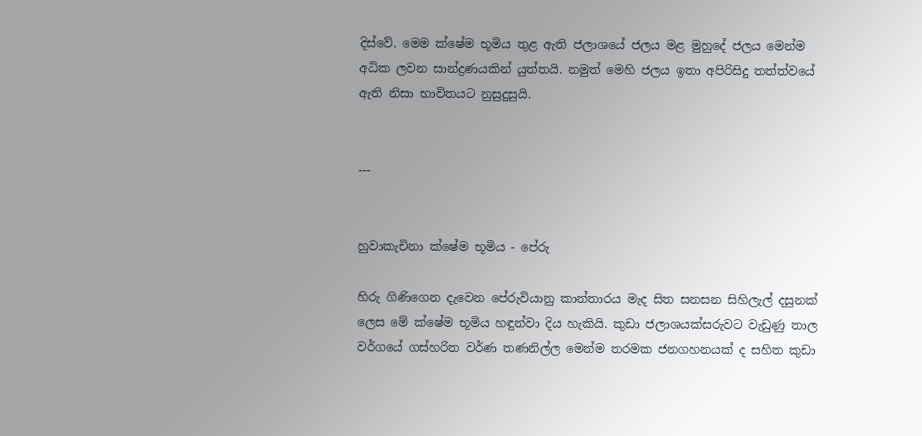දිස්වේ. මෙම ක්ෂේම භූමිය තුළ ඇති ජලාශයේ ජලය මළ මුහුදේ ජලය මෙන්ම අධික ලවන සාන්ද්‍රණයකින් යුත්තයි. නමුත් මෙහි ජලය ඉතා අපිරිසිදු තත්ත්වයේ ඇති නිසා භාවිතයට නුසුදුසුයි.


---


හුවාකැචිනා ක්ෂේම භූමිය - පේරු

හිරු ගිණිගෙන දැවෙන පේරුවියානු කාන්තාරය මැද සිත සනසන සිහිලැල් දසුනක් ලෙස මේ ක්ෂේම භූමිය හඳුන්වා දිය හැකියි. කුඩා ජලාශයක්සරුවට වැඩුණු තාල වර්ගයේ ගස්හරිත වර්ණ තණනිල්ල මෙන්ම තරමක ජනගහනයක් ද සහිත කුඩා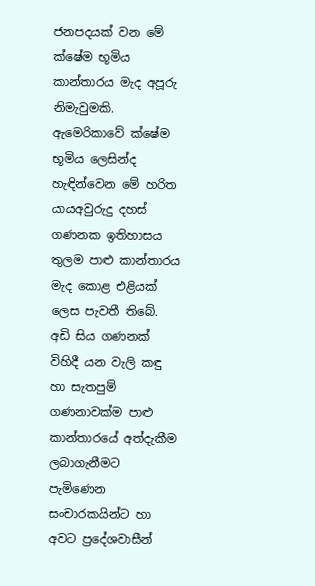ජනපදයක් වන මේ ක්ෂේම භූමිය කාන්තාරය මැද අපූරු නිමැවුමකි. ඇමෙරිකාවේ ක්ෂේම භූමිය ලෙසින්ද හැඳින්වෙන මේ හරිත යායඅවුරුදු දහස් ගණනක ඉතිහාසය තුලම පාළු කාන්තාරය මැද කොළ එළියක් ලෙස පැවතී තිබේ. අඩි සිය ගණනක් විහිදී යන වැලි කඳු හා සැතපුම් ගණනාවක්ම පාළු කාන්තාරයේ අත්දැකීම ලබාගැනීමට පැමිණෙන සංචාරකයින්ට හා අවට ප්‍රදේශවාසීන්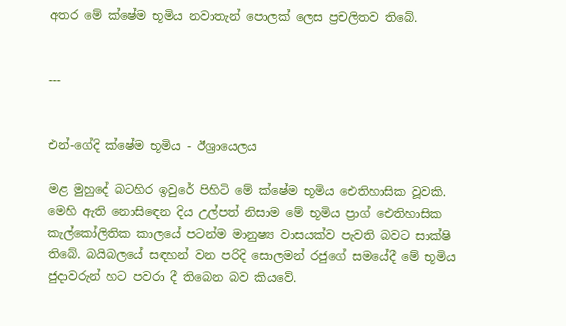අතර මේ ක්ෂේම භූමිය නවාතැන් පොලක් ලෙස ප්‍රචලිතව තිබේ.


---


එන්-ගේදි ක්ෂේම භූමිය - ඊශ්‍රායෙලය

මළ මුහුදේ බටහිර ඉවුරේ පිහිටි මේ ක්ෂේම භූමිය ඓතිහාසික වූවකි. මෙහි ඇති නොසිඳෙන දිය උල්පත් නිසාම මේ භූමිය ප්‍රාග් ඓතිහාසික කැල්කෝලිතික කාලයේ පටන්ම මානුෂ්‍ය වාසයක්ව පැවති බවට සාක්ෂි තිබේ. බයිබලයේ සඳහන් වන පරිදි සොලමන් රජුගේ සමයේදී මේ භූමිය ජුදාවරුන් හට පවරා දී තිබෙන බව කියවේ.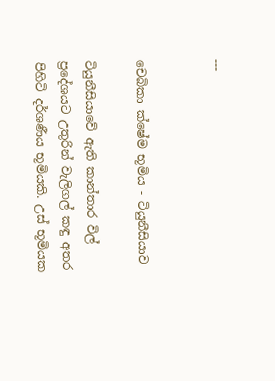---


චෙබිකා ක්ෂේම භූමිය - ටියුනීසියාව

ටියුනීසියාවේ ඇති කාන්තාර විල් ප්‍රදේශයට උතුරින් වැලිගල් කඳු අතර පිහිටි දර්ශණීය භූමියකි. උස් භූමියක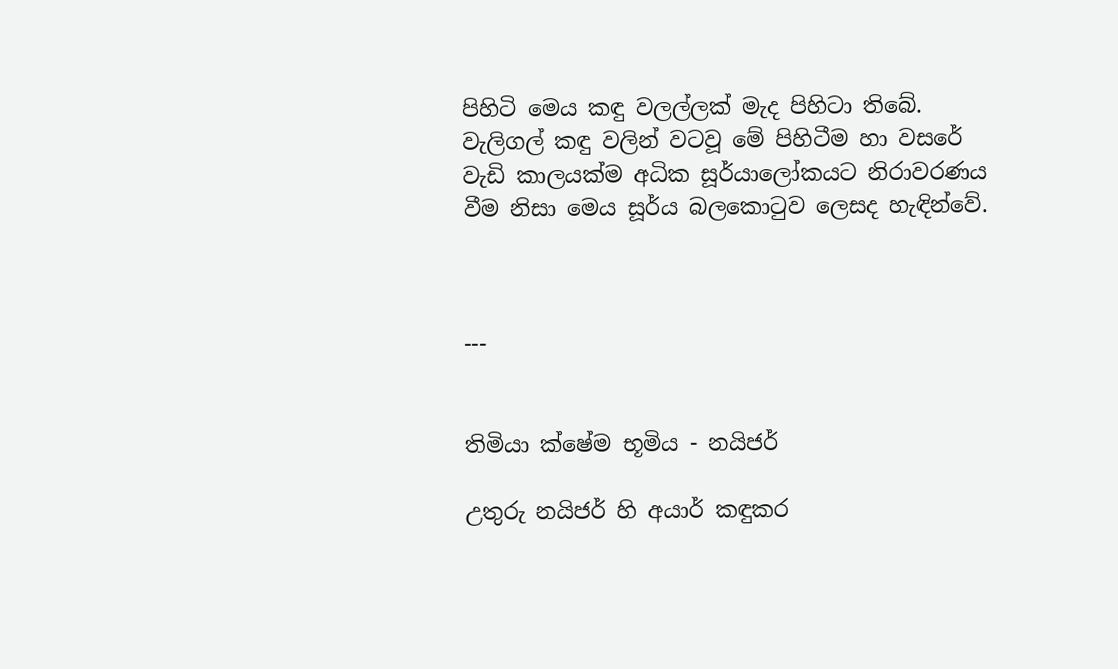පිහිටි මෙය කඳු වලල්ලක් මැද පිහිටා තිබේ. වැලිගල් කඳු වලින් වටවූ මේ පිහිටීම හා වසරේ වැඩි කාලයක්ම අධික සූර්යාලෝකයට නිරාවරණය වීම නිසා මෙය සූර්ය බලකොටුව ලෙසද හැඳින්වේ.



---


තිමියා ක්ෂේම භූමිය - නයිජර්

උතුරු නයිජර් හි අයාර් කඳුකර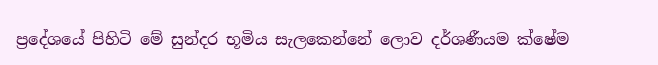ප්‍රදේශයේ පිහිටි මේ සුන්දර භූමිය සැලකෙන්නේ ලොව දර්ශණීයම ක්ෂේම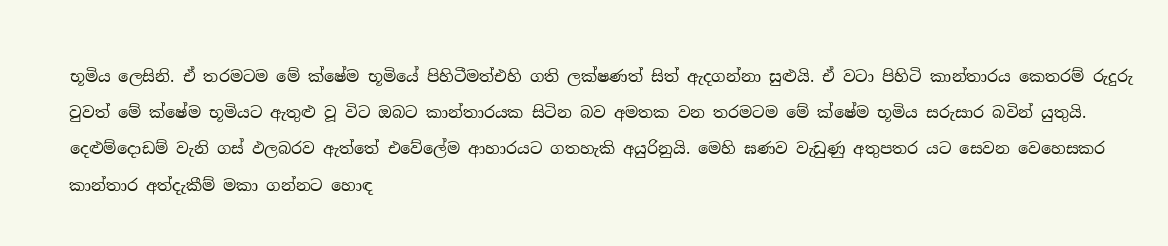භූමිය ලෙසිනි. ඒ තරමටම මේ ක්ෂේම භූමියේ පිහිටීමත්එහි ගති ලක්ෂණත් සිත් ඇදගන්නා සුළුයි. ඒ වටා පිහිටි කාන්තාරය කෙතරම් රුදුරු වුවත් මේ ක්ෂේම භූමියට ඇතුළු වූ විට ඔබට කාන්තාරයක සිටින බව අමතක වන තරමටම මේ ක්ෂේම භූමිය සරුසාර බවින් යුතුයි. දෙළුම්දොඩම් වැනි ගස් ඵලබරව ඇත්තේ එවේලේම ආහාරයට ගතහැකි අයුරිනුයි. මෙහි ඝණව වැඩුණු අතුපතර යට සෙවන වෙහෙසකර කාන්තාර අත්දැකීම් මකා ගන්නට හොඳ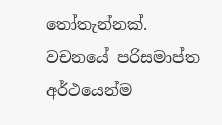තෝතැන්නක්.  වචනයේ පරිසමාප්ත අර්ථයෙන්ම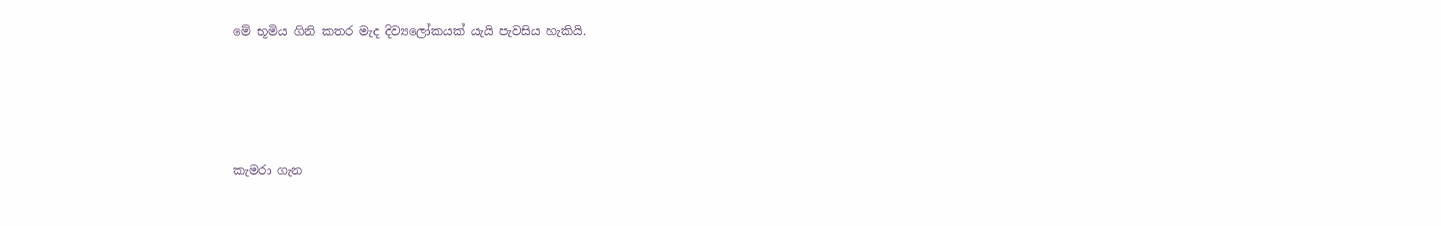මේ භූමිය ගිනි කතර මැද දිව්‍යලෝකයක් යැයි පැවසිය හැකියි.




කැමරා ගැන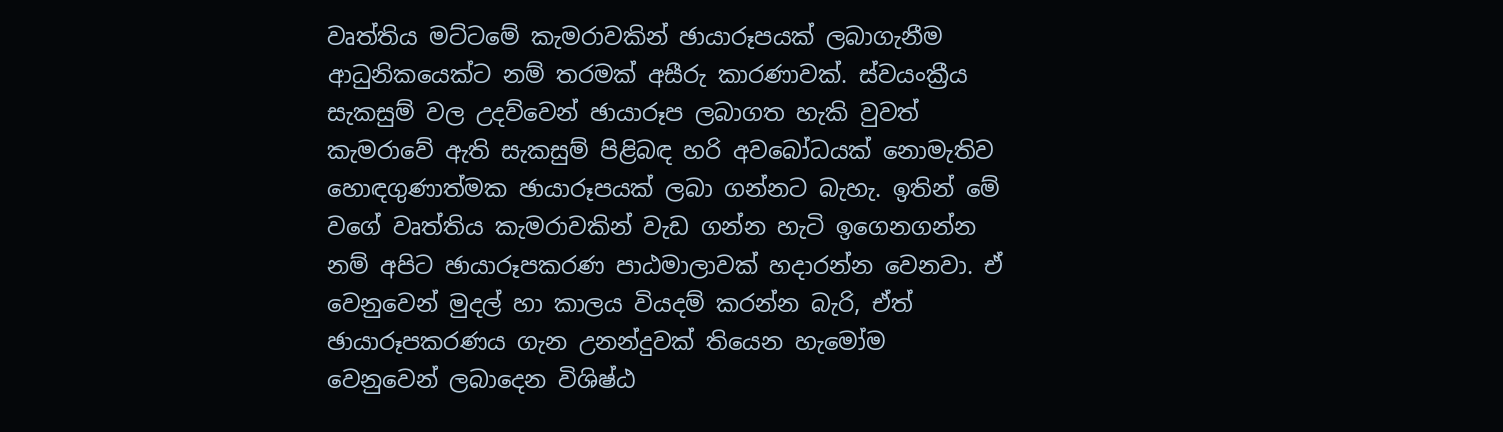වෘත්තිය මට්ටමේ කැමරාවකින් ඡායාරූපයක් ලබාගැනීම ආධුනිකයෙක්ට නම් තරමක් අසීරු කාරණාවක්. ස්වයංක්‍රීය සැකසුම් වල උදව්වෙන් ඡායාරූප ලබාගත හැකි වුවත් කැමරාවේ ඇති සැකසුම් පිළිබඳ හරි අවබෝධයක් නොමැතිව හොඳගුණාත්මක ඡායාරූපයක් ලබා ගන්නට බැහැ. ඉතින් මේ වගේ වෘත්තිය කැමරාවකින් වැඩ ගන්න හැටි ඉගෙනගන්න නම් අපිට ඡායාරූපකරණ පාඨමාලාවක් හදාරන්න වෙනවා. ඒ වෙනුවෙන් මුදල් හා කාලය වියදම් කරන්න බැරි, ඒත් ඡායාරූපකරණය ගැන උනන්දුවක් තියෙන හැමෝම වෙනුවෙන් ලබාදෙන විශිෂ්ඨ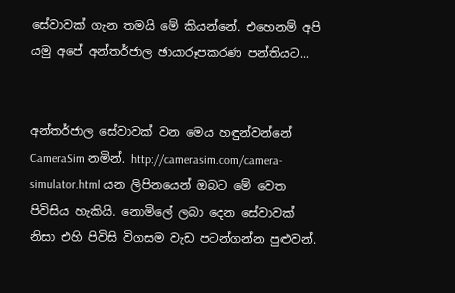සේවාවක් ගැන තමයි මේ කියන්නේ. එහෙනම් අපි යමු අපේ අන්තර්ජාල ඡායාරූපකරණ පන්තියට...


අන්තර්ජාල සේවාවක් වන මෙය හඳුන්වන්නේ CameraSim නමින්. http://camerasim.com/camera-simulator.html යන ලිපිනයෙන් ඔබට මේ වෙත පිවිසිය හැකියි. නොමිලේ ලබා දෙන සේවාවක් නිසා එහි පිවිසි විගසම වැඩ පටන්ගන්න පුළුවන්.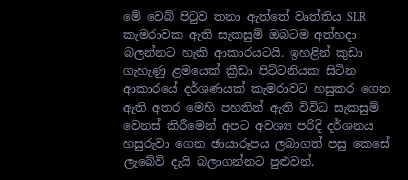මේ වෙබ් පිටුව තනා ඇත්තේ වෘත්තිය SLR කැමරාවක ඇති සැකසුම් ඔබටම අත්හදා බලන්නට හැකි ආකාරයටයි. ඉහළින් කුඩා ගැහැණු ළමයෙක් ක්‍රීඩා පිට්ටනියක සිටින ආකාරයේ දර්ශණයක් කැමරාවට හසුකර ගෙන ඇති අතර මෙහි පහතින් ඇති විවිධ සැකසුම් වෙනස් කිරීමෙන් අපට අවශ්‍ය පරිදි දර්ශනය හසුරුවා ගෙන ඡායාරූපය ලබාගත් පසු කෙසේ ලැබේවි දැයි බලාගන්නට පුළුවන්.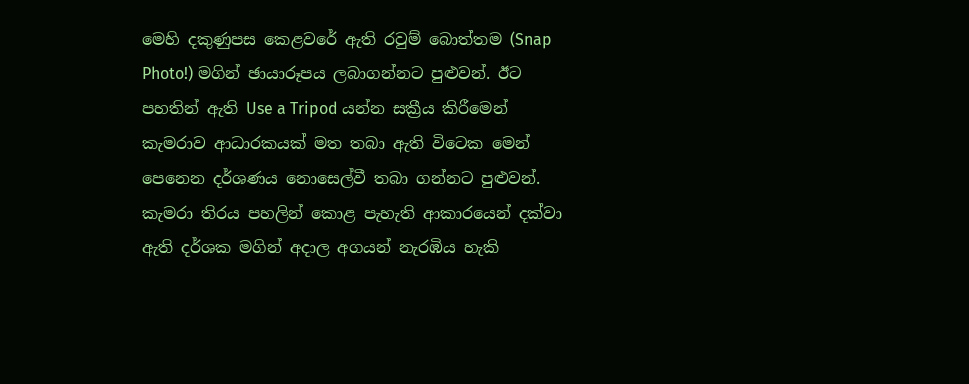මෙහි දකුණුපස කෙළවරේ ඇති රවුම් බොත්තම (Snap Photo!) මගින් ඡායාරූපය ලබාගන්නට පුළුවන්. ඊට පහතින් ඇති Use a Tripod යන්න සක්‍රීය කිරීමෙන් කැමරාව ආධාරකයක් මත තබා ඇති විටෙක මෙන් පෙනෙන දර්ශණය නොසෙල්වී තබා ගන්නට පුළුවන්. කැමරා තිරය පහලින් කොළ පැහැති ආකාරයෙන් දක්වා ඇති දර්ශක මගින් අදාල අගයන් නැරඹිය හැකි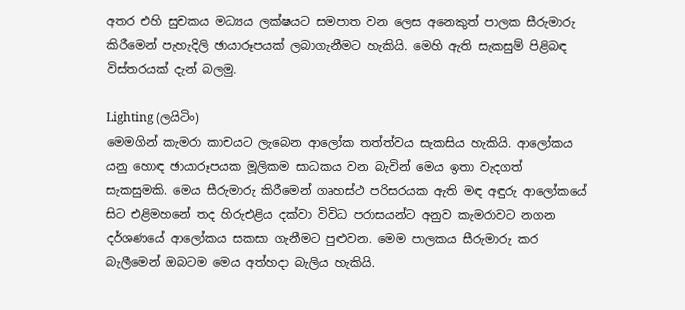අතර එහි සුචකය මධ්‍යය ලක්ෂයට සමපාත වන ලෙස අනෙකුත් පාලක සීරුමාරු කිරීමෙන් පැහැදිලි ඡායාරූපයක් ලබාගැනීමට හැකියි. මෙහි ඇති සැකසුම් පිළිබඳ විස්තරයක් දැන් බලමු.

Lighting (ලයිටිං)
මෙමගින් කැමරා කාචයට ලැබෙන ආලෝක තත්ත්වය සැකසිය හැකියි. ආලෝකය යනු හොඳ ඡායාරූපයක මූලිකම සාධකය වන බැවින් මෙය ඉතා වැදගත් සැකසුමකි. මෙය සීරුමාරු කිරීමෙන් ගෘහස්ථ පරිසරයක ඇති මඳ අඳුරු ආලෝකයේ සිට එළිමහනේ තද හිරුඑළිය දක්වා විවිධ පරාසයන්ට අනුව කැමරාවට නගන දර්ශණයේ ආලෝකය සකසා ගැනීමට පුළුවන. මෙම පාලකය සීරුමාරු කර බැලීමෙන් ඔබටම මෙය අත්හදා බැලිය හැකියි.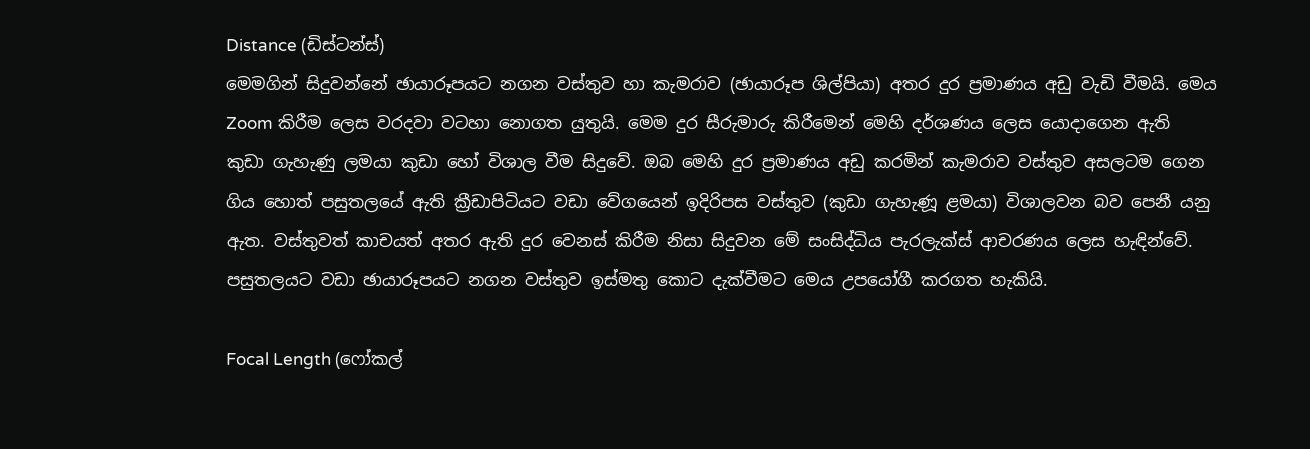Distance (ඩිස්ටන්ස්)
මෙමගින් සිදුවන්නේ ඡායාරූපයට නගන වස්තුව හා කැමරාව (ඡායාරූප ශිල්පියා) අතර දුර ප්‍රමාණය අඩු වැඩි වීමයි. මෙය Zoom කිරීම ලෙස වරදවා වටහා නොගත යුතුයි. මෙම දුර සීරුමාරු කිරීමෙන් මෙහි දර්ශණය ලෙස යොදාගෙන ඇති කුඩා ගැහැණු ලමයා කුඩා හෝ විශාල වීම සිදුවේ. ඔබ මෙහි දුර ප්‍රමාණය අඩු කරමින් කැමරාව වස්තුව අසලටම ගෙන ගිය හොත් පසුතලයේ ඇති ක්‍රීඩාපිටියට වඩා වේගයෙන් ඉදිරිපස වස්තුව (කුඩා ගැහැණූ ළමයා) විශාලවන බව පෙනී යනු ඇත. වස්තුවත් කාචයත් අතර ඇති දුර වෙනස් කිරීම නිසා සිදුවන මේ සංසිද්ධිය පැරලැක්ස් ආචරණය ලෙස හැඳින්වේ. පසුතලයට වඩා ඡායාරූපයට නගන වස්තුව ඉස්මතු කොට දැක්වීමට මෙය උපයෝගී කරගත හැකියි.

Focal Length (ෆෝකල්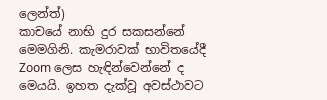ලෙන්ත්)
කාචයේ නාභි දුර සකසන්නේ මෙමගිනි. කැමරාවක් භාවිතයේදී Zoom ලෙස හැඳින්වෙන්නේ ද මෙයයි. ඉහත දැක්වූ අවස්ථාවට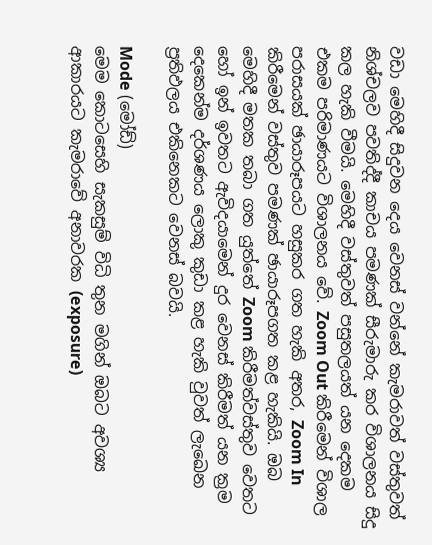වඩා මෙහිදී සිදුවන දෙය වෙනස් වන්නේ කැමරාවත් වස්තුවත් නිශ්චලව පවතිද්දී කාචය පමණක් සීරුමාරු කර විශාලනය සිදු කල හැකි වීමයි. මෙහිදී වස්තුවත් පසුතලයත් යන දෙකම එකම පරිමාණයට විශාලනය වේ. Zoom Out කිරීමෙන් විශාල පරාසයක් ඡායාරූපයට හසුකර ගත හැකි අතර, Zoom In කිරීමෙන් වස්තුව පමණක් ඡායාරූපගත කළ හැකියි. ඔබ මෙහිදී මතක තබා ගත යුත්තේ Zoom කිරීමත්වස්තුව වෙතට හෝ ඉන් ඉවතට ඇවිදයාමෙන් දුර වෙනස් කිරීමත් යන ක්‍රම දෙකෙන්ම දර්ශණය ලොකු කුඩා කළ හැකි වුවත් ලැඛෙන ප්‍රතිඵලය එකිනෙකට වෙනස් බවයි.

Mode (මෝඩ්)
මෙම කොටසෙහි සැකසුම් විධි තුන මගින් ඔබට අවශ්‍ය ආකාරයට කැමරාවේ අනාවරක (exposure)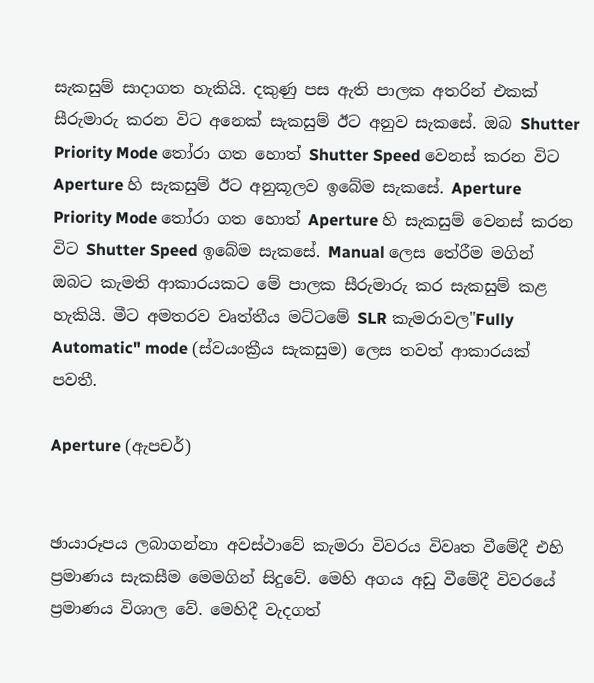සැකසුම් සාදාගත හැකියි. දකුණු පස ඇති පාලක අතරින් එකක් සීරුමාරු කරන විට අනෙක් සැකසුම් ඊට අනුව සැකසේ. ඔබ Shutter Priority Mode තෝරා ගත හොත් Shutter Speed වෙනස් කරන විට Aperture හි සැකසුම් ඊට අනුකූලව ඉබේම සැකසේ. Aperture Priority Mode තෝරා ගත හොත් Aperture හි සැකසුම් වෙනස් කරන විට Shutter Speed ඉබේම සැකසේ. Manual ලෙස තේරීම මගින් ඔබට කැමති ආකාරයකට මේ පාලක සීරුමාරු කර සැකසුම් කළ හැකියි. මීට අමතරව වෘත්තීය මට්ටමේ SLR කැමරාවල"Fully Automatic" mode (ස්වයංක්‍රීය සැකසුම) ලෙස තවත් ආකාරයක් පවතී.

Aperture (ඇපචර්)


ඡායාරූපය ලබාගන්නා අවස්ථාවේ කැමරා විවරය විවෘත වීමේදී එහි ප්‍රමාණය සැකසීම මෙමගින් සිදුවේ. මෙහි අගය අඩු වීමේදී විවරයේ ප්‍රමාණය විශාල වේ. මෙහිදී වැදගත්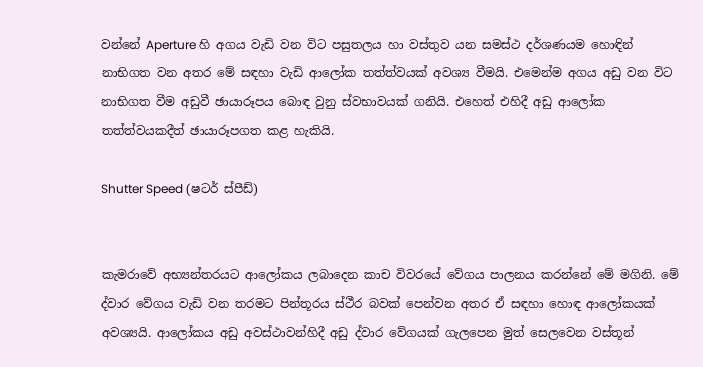වන්නේ Aperture හි අගය වැඩි වන විට පසුතලය හා වස්තුව යන සමස්ථ දර්ශණයම හොඳින් නාභිගත වන අතර මේ සඳහා වැඩි ආලෝක තත්ත්වයක් අවශ්‍ය වීමයි. එමෙන්ම අගය අඩු වන විට නාභිගත වීම අඩුවී ඡායාරූපය බොඳ වුනු ස්වභාවයක් ගනියි. එහෙත් එහිදී අඩු ආලෝක තත්ත්වයකදීත් ඡායාරූපගත කළ හැකියි.

Shutter Speed (ෂටර් ස්පීඩ්)


කැමරාවේ අභ්‍යන්තරයට ආලෝකය ලබාදෙන කාච විවරයේ වේගය පාලනය කරන්නේ මේ මගිනි. මේ ද්වාර වේගය වැඩි වන තරමට පින්තූරය ස්ථීර බවක් පෙන්වන අතර ඒ සඳහා හොඳ ආලෝකයක් අවශ්‍යයි. ආලෝකය අඩු අවස්ථාවන්හිදී අඩු ද්වාර වේගයක් ගැලපෙන මුත් සෙලවෙන වස්තූන්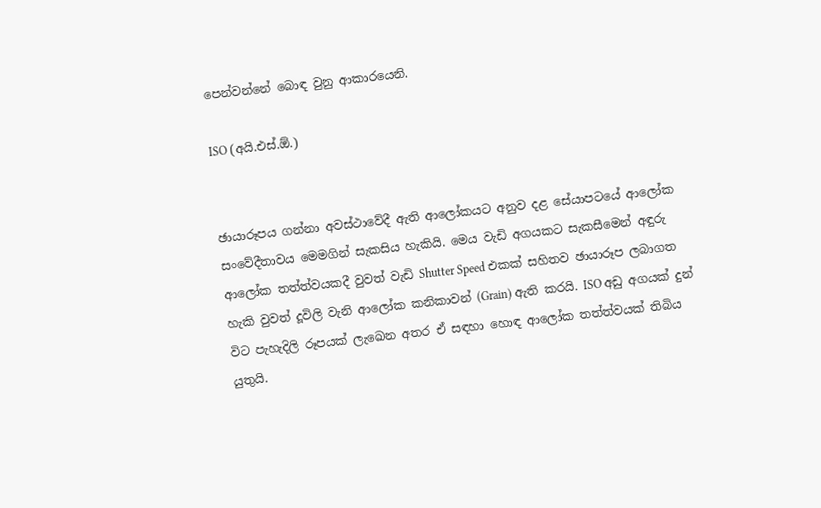පෙන්වන්නේ බොඳ වුනු ආකාරයෙනි.

ISO (අයි.එස්.ඕ.)


ඡායාරූපය ගන්නා අවස්ථාවේදී ඇති ආලෝකයට අනුව දළ සේයාපටයේ ආලෝක සංවේදීතාවය මෙමගින් සැකසිය හැකියි. මෙය වැඩි අගයකට සැකසීමෙන් අඳුරු ආලෝක තත්ත්වයකදී වුවත් වැඩි Shutter Speed එකක් සහිතව ඡායාරූප ලබාගත හැකි වුවත් දූවිලි වැනි ආලෝක කනිකාවන් (Grain) ඇති කරයි. ISO අඩු අගයක් දුන් විට පැහැදිලි රූපයක් ලැඛෙන අතර ඒ සඳහා හොඳ ආලෝක තත්ත්වයක් තිබිය යුතුයි.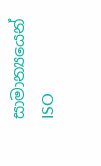සාමාන්‍යයෙන් ISO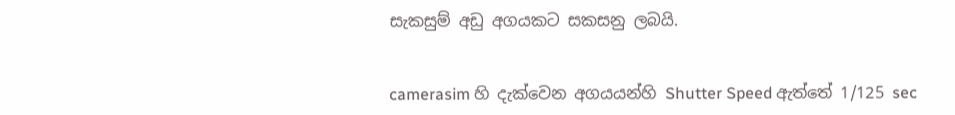සැකසුම් අඩු අගයකට සකසනු ලබයි.


camerasim හි දැක්වෙන අගයයන්හි Shutter Speed ඇත්තේ 1/125 sec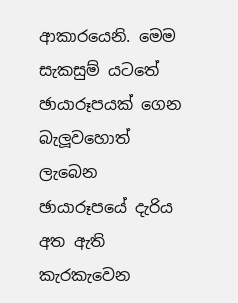ආකාරයෙනි. මෙම සැකසුම් යටතේ ඡායාරූපයක් ගෙන බැලූවහොත් ලැබෙන ඡායාරූපයේ දැරිය අත ඇති කැරකැවෙන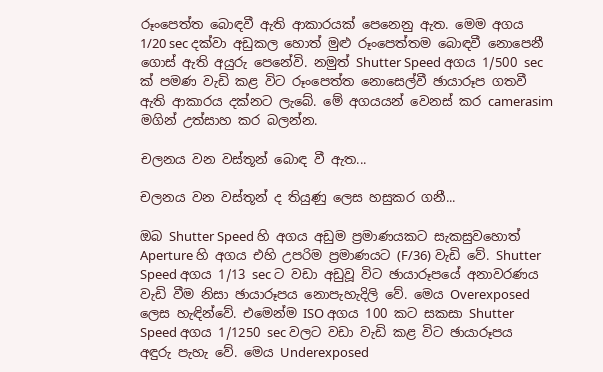රූංපෙත්ත බොඳවී ඇති ආකාරයක් පෙනෙනු ඇත. මෙම අගය 1/20 sec දක්වා අඩුකල හොත් මුළු රූංපෙත්තම බොඳවී නොපෙනී ගොස් ඇති අයුරු පෙනේවි. නමුත් Shutter Speed අගය 1/500 sec ක් පමණ වැඩි කළ විට රූංපෙත්ත නොසෙල්වී ඡායාරූප ගතවී ඇති ආකාරය දක්නට ලැබේ. මේ අගයයන් වෙනස් කර camerasim මගින් උත්සාහ කර බලන්න.

චලනය වන වස්තූන් බොඳ වී ඇත...

චලනය වන වස්තූන් ද තියුණු ලෙස හසුකර ගනී...

ඔබ Shutter Speed හි අගය අඩුම ප්‍රමාණයකට සැකසුවහොත් Aperture හි අගය එහි උපරිම ප්‍රමාණයට (F/36) වැඩි වේ. Shutter Speed අගය 1/13 sec ට වඩා අඩුවූ විට ඡායාරූපයේ අනාවරණය වැඩි වීම නිසා ඡායාරූපය නොපැහැදිලි වේ. මෙය Overexposed ලෙස හැඳින්වේ. එමෙන්ම ISO අගය 100 කට සකසා Shutter Speed අගය 1/1250 sec වලට වඩා වැඩි කළ විට ඡායාරූපය අඳුරු පැහැ වේ. මෙය Underexposed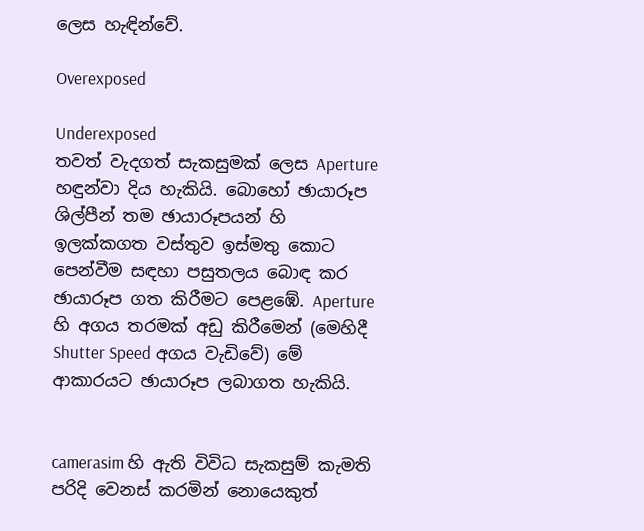ලෙස හැඳින්වේ.

Overexposed

Underexposed
තවත් වැදගත් සැකසුමක් ලෙස Aperture හඳුන්වා දිය හැකියි. බොහෝ ඡායාරූප ශිල්පීන් තම ඡායාරූපයන් හි ඉලක්කගත වස්තුව ඉස්මතු කොට පෙන්වීම සඳහා පසුතලය බොඳ කර ඡායාරූප ගත කිරීමට පෙළඹේ. Aperture හි අගය තරමක් අඩු කිරීමෙන් (මෙහිදී Shutter Speed අගය වැඩිවේ) මේ ආකාරයට ඡායාරූප ලබාගත හැකියි.


camerasim හි ඇති විවිධ සැකසුම් කැමති පරිදි වෙනස් කරමින් නොයෙකුත්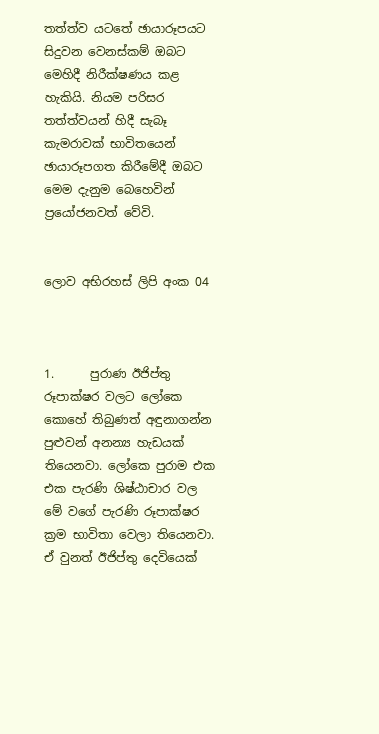තත්ත්ව යටතේ ඡායාරූපයට සිදුවන වෙනස්කම් ඔබට මෙහිදී නිරීක්ෂණය කළ හැකියි. නියම පරිසර තත්ත්වයන් හිදී සැබෑ කැමරාවක් භාවිතයෙන් ඡායාරූපගත කිරීමේදී ඔබට මෙම දැනුම බෙහෙවින් ප්‍රයෝජනවත් වේවි.


ලොව අභිරහස් ලිපි අංක 04



1.      පුරාණ ඊජිප්තු රූපාක්ෂර වලට ලෝකෙ කොහේ තිබුණත් අඳුනාගන්න පුළුවන් අනන්‍ය හැඩයක් තියෙනවා. ලෝකෙ පුරාම එක එක පැරණි ශිෂ්ඨාචාර වල මේ වගේ පැරණි රූපාක්ෂර ක්‍රම භාවිතා වෙලා තියෙනවා. ඒ වුනත් ඊජිප්තු දෙවියෙක්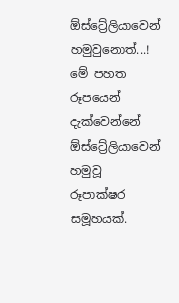ඕස්ට්‍රේලියාවෙන් හමුවුනොත්...! මේ පහත රූපයෙන් දැක්වෙන්නේ ඕස්ට්‍රේලියාවෙන් හමුවූ රූපාක්ෂර සමූහයක්.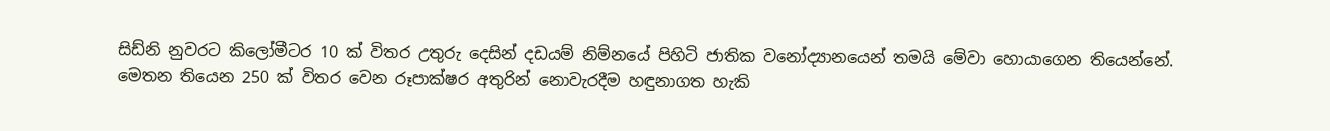සිඩ්නි නුවරට කිලෝමීටර 10 ක් විතර උතුරු දෙසින් දඩයම් නිම්නයේ පිහිටි ජාතික වනෝද්‍යානයෙන් තමයි මේවා ‍හොයාගෙන තියෙන්නේ. මෙතන තියෙන 250 ක් විතර වෙන රූපාක්ෂර අතුරින් නොවැරදීම හඳුනාගත හැකි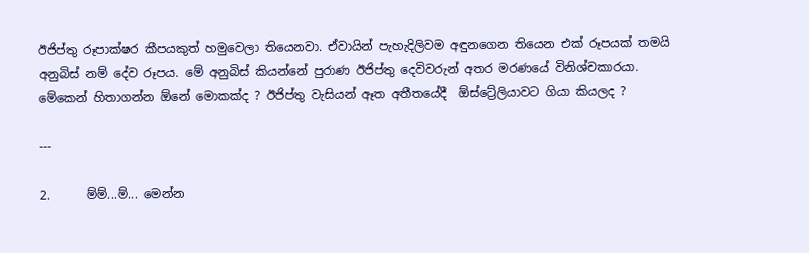ඊජිප්තු රූපාක්ෂර කීපයකුත් හමුවෙලා තියෙනවා. ඒවායින් පැහැදිලිවම අඳුනගෙන තියෙන එක් රූපයක් තමයි අනුබිස් නම් දේව රූපය. මේ අනුබිස් කියන්නේ පුරාණ ඊජිප්තු දෙවිවරුන් අතර මරණයේ විනිශ්චකාරයා. මේකෙන් හිතාගන්න ඕනේ මොකක්ද ? ඊජිප්තු වැසියන් ඈත අතීතයේදී  ඕස්ට්‍රේලියාවට ගියා කියලද ?

---

2.      ම්ම්...ම්... මෙන්න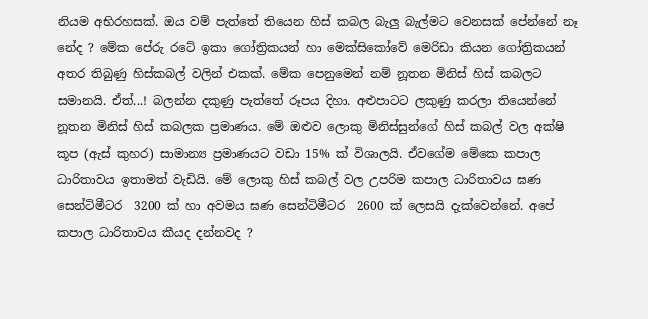නියම අභිරහසක්. ඔය වම් පැත්තේ තියෙන හිස් කබල බැලු බැල්මට වෙනසක් පේන්නේ නෑ නේද ? මේක පේරු රටේ ඉකා ගෝත්‍රිකයන් හා මෙක්සිකෝවේ මෙරිඩා කියන ගෝත්‍රිකයන් අතර තිබුණු හිස්කබල් වලින් එකක්. මේක පෙනුමෙන් නම් නූතන මිනිස් හිස් කබලට සමානයි. ඒත්...! බලන්න දකුණු පැත්තේ රූපය දිහා. අළුපාටට ලකුණු කරලා තියෙන්නේ නූතන මිනිස් හිස් කබලක ප්‍රමාණය. මේ ඔළුව ලොකු මිනිස්සුන්ගේ හිස් කබල් වල අක්ෂි කූප (ඇස් කුහර) සාමාන්‍ය ප්‍රමාණයට වඩා 15% ක් විශාලයි. ඒවගේම මේකෙ කපාල ධාරිතාවය ඉතාමත් වැඩියි. මේ ලොකු හිස් කබල් වල උපරිම කපාල ධාරිතාවය ඝණ සෙන්ටිමීටර  3200 ක් හා අවමය ඝණ සෙන්ටිමීටර  2600 ක් ලෙසයි දැක්වෙන්නේ. අපේ කපාල ධාරිතාවය කීයද දන්නවද ?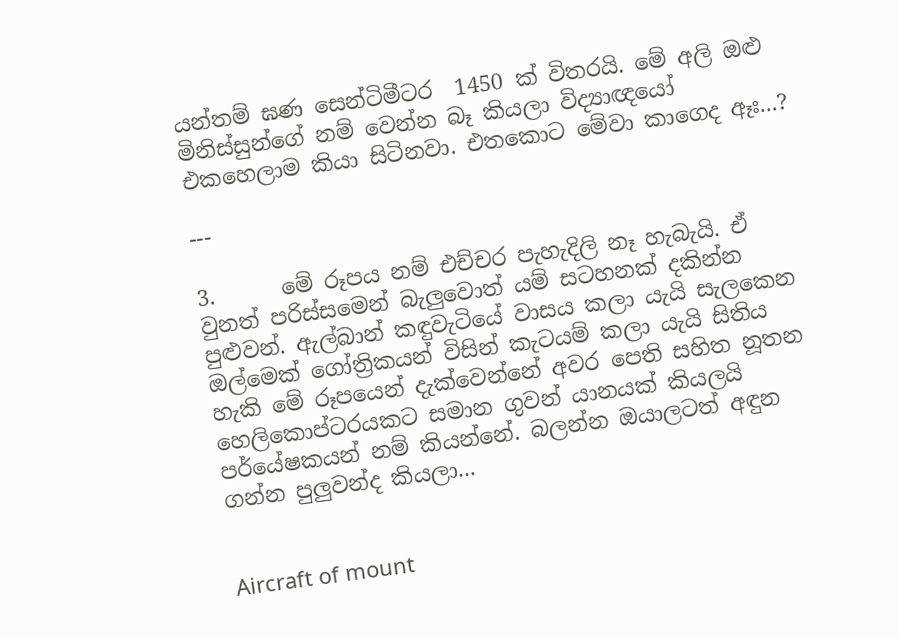යන්තම් ඝණ සෙන්ටිමීටර  1450 ක් විතරයි. මේ අලි ඔළු මිනිස්සුන්ගේ නම් වෙන්න බෑ කියලා විද්‍යාඥයෝ එකහෙලාම කියා සිටිනවා. එතකොට මේවා කාගෙද ඈඃ...?

---

3.      මේ රූපය නම් එච්චර පැහැදිලි නෑ හැබැයි. ඒ වුනත් පරිස්සමෙන් බැලුවොත් යම් සටහනක් දකින්න පුළුවන්. ඇල්බාන් කඳුවැටියේ වාසය කලා යැයි සැලකෙන ඔල්මෙක් ගෝත්‍රිකයන් විසින් කැටයම් කලා යැයි සිතිය හැකි මේ රූපයෙන් දැක්වෙන්නේ අවර පෙති සහිත නූතන හෙලිකොප්ටරයකට සමාන ගුවන් යානයක් කියලයි පර්යේෂකයන් නම් කියන්නේ. බලන්න ඔයාලටත් අඳුන ගන්න පුලුවන්ද කියලා...


Aircraft of mount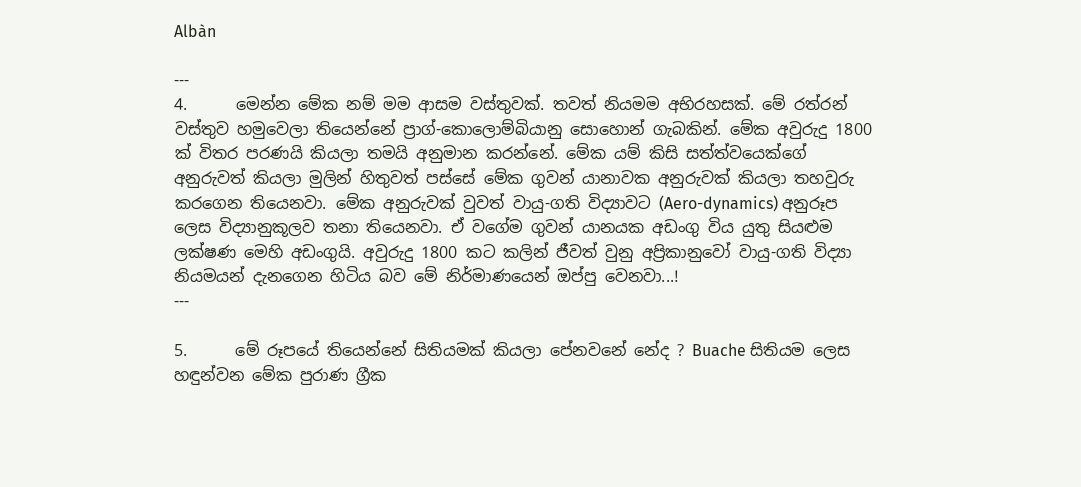Albàn

---
4.      මෙන්න මේක නම් මම ආසම වස්තුවක්. තවත් නියමම අභිරහසක්. මේ රත්රන් වස්තුව හමුවෙලා තියෙන්නේ ප්‍රාග්-කොලොම්බියානු සොහොන් ගැබකින්. මේක අවුරුදු 1800 ක් විතර පරණයි කියලා තමයි අනුමාන කරන්නේ. මේක යම් කිසි සත්ත්වයෙක්ගේ අනුරුවත් කියලා මුලින් හිතුවත් පස්සේ මේක ගුවන් යානාවක අනුරුවක් කියලා තහවුරු කරගෙන තියෙනවා. මේක අනුරුවක් වුවත් වායු-ගති විද්‍යාවට (Aero-dynamics) අනුරූප ලෙස විද්‍යානුකූලව තනා තියෙනවා. ඒ වගේම ගුවන් යානයක අඩංගු විය යුතු සියළුම ලක්ෂණ මෙහි අඩංගුයි. අවුරුදු 1800 කට කලින් ජීවත් වුනු අප්‍රිකානුවෝ වායු-ගති විද්‍යා නියමයන් දැනගෙන හිටිය බව මේ නිර්මාණයෙන් ඔප්පු වෙනවා...!
---

5.      මේ රූපයේ තියෙන්නේ සිතියමක් කියලා පේනවනේ නේද ? Buache සිතියම ලෙස හඳුන්වන මේක පුරාණ ග්‍රීක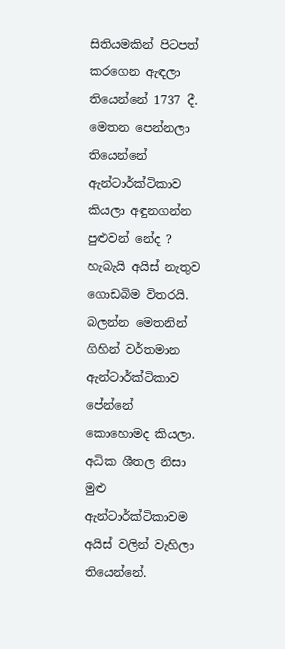සිතියමකින් පිටපත් කරගෙන ඇඳලා තියෙන්නේ 1737 දී.  මෙතන පෙන්නලා තියෙන්නේ ඇන්ටාර්ක්ටිකාව කියලා අඳුනගන්න පුළුවන් නේද ? හැබැයි අයිස් නැතුව ගොඩබිම විතරයි. බලන්න මෙතනින් ගිහින් වර්තමාන ඇන්ටාර්ක්ටිකාව පේන්නේ කොහොමද කියලා. අධික ශීතල නිසා මුළු ඇන්ටාර්ක්ටිකාවම අයිස් වලින් වැහිලා තියෙන්නේ.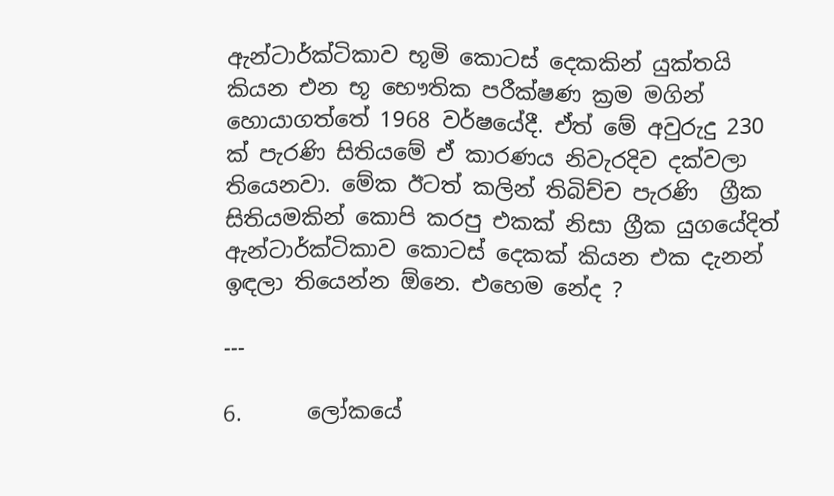ඇන්ටාර්ක්ටිකාව භූමි කොටස් දෙකකින් යුක්තයි කියන එන භූ භෞතික පරීක්ෂණ ක්‍රම මගින් හොයාගත්තේ 1968 වර්ෂයේදී. ඒත් මේ අවුරුදු 230 ක් පැරණි සිතියමේ ඒ කාරණය නිවැරදිව දක්වලා තියෙනවා. මේක ඊටත් කලින් තිබිච්ච පැරණි ‍ ග්‍රීක සිතියමකින් කොපි කරපු එකක් නිසා ග්‍රීක යුගයේදිත් ඇන්ටාර්ක්ටිකාව කොටස් දෙකක් කියන එක දැනන් ඉඳලා තියෙන්න ඕනෙ. එහෙම නේද ?

---

6.      ලෝකයේ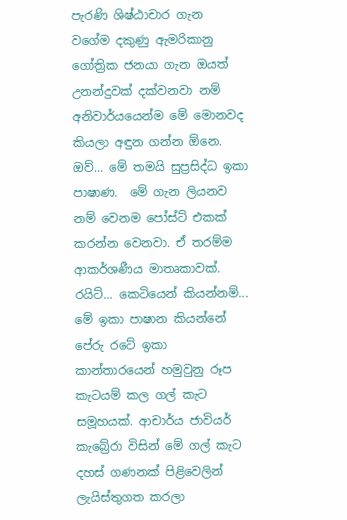පැරණි ශිෂ්ඨාචාර ගැන වගේම දකුණු ඇමරිකානු ගෝත්‍රික ජනයා ගැන ඔයත් උනන්දුවක් දක්වනවා නම් අනිවාර්යයෙන්ම මේ මොනවද කියලා අඳුන ගන්න ඕනෙ. ඔව්... මේ තමයි සුප්‍රසිද්ධ ඉකා පාෂාණ.  මේ ගැන ලියනව නම් වෙනම පෝස්ට් එකක් කරන්න වෙනවා. ඒ තරම්ම ආකර්ශණීය මාතෘකාවක්. රයිට්... කෙටියෙන් කියන්නම්... මේ ඉකා පාෂාන කියන්නේ පේරු රටේ ඉකා කාන්තාරයෙන් හමුවුනු රූප කැටයම් කල ගල් කැට සමූහයක්. ආචාර්ය ජාවියර් කැබ්‍රේරා විසින් මේ ගල් කැට දහස් ගණනක් පිළිවෙලින් ලැයිස්තුගත කරලා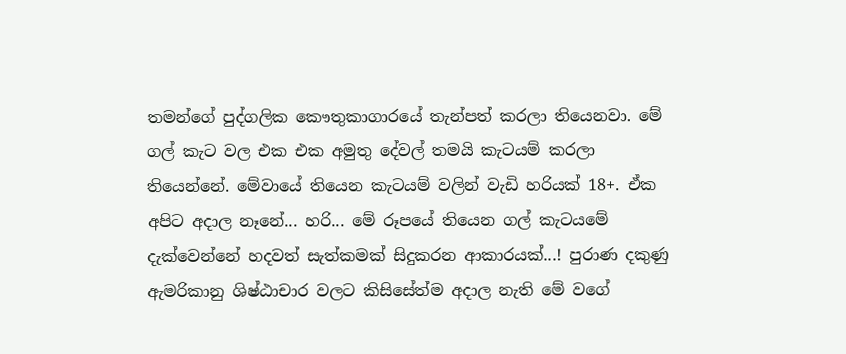තමන්ගේ පුද්ගලික කෞතුකාගාරයේ තැන්පත් කරලා තියෙනවා. මේ ගල් කැට වල එක එක අමුතු දේවල් තමයි කැටයම් කරලා තියෙන්නේ. මේවායේ තියෙන කැටයම් වලින් වැඩි හරියක් 18+. ඒක අපිට අදාල නෑනේ... හරි... මේ රූපයේ තියෙන ගල් කැටයමේ දැක්වෙන්නේ හදවත් සැත්කමක් සිදුකරන ආකාරයක්...! පුරාණ දකුණු ඇමරිකානු ශිෂ්ඨාචාර වලට කිසිසේත්ම අදාල නැති මේ වගේ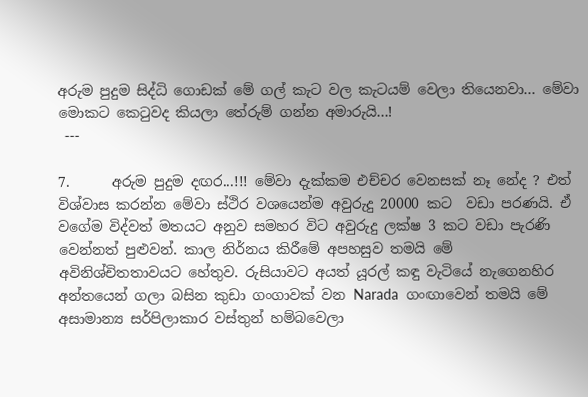අරුම පුදුම සිද්ධි ගොඩක් මේ ගල් කැට වල කැටයම් වෙලා තියෙනවා... මේවා මොකට කෙටුවද කියලා තේරුම් ගන්න අමාරුයි...!
 ---

7.      අරුම පුදුම දඟර...!!! මේවා දැක්කම එච්චර වෙනසක් නෑ නේද ? එත් විශ්වාස කරන්න මේවා ස්ථිර වශයෙන්ම අවුරුදු 20000 කට  වඩා පරණයි. ඒ වගේම විද්වත් මතයට අනුව සමහර විට ‍අවුරුදු ලක්ෂ 3 කට වඩා පැරණි වෙන්නත් පුළුවන්. කාල නිර්නය කිරීමේ අපහසුව තමයි මේ අවිනිශ්චිතතාවයට හේතුව. රුසියාවට අයත් යූරල් කඳු වැටියේ නැගෙනහිර අන්තයෙන් ගලා බසින කුඩා ගංගාවක් වන Narada  ගංඟාවෙන් තමයි මේ අසාමාන්‍ය සර්පිලාකාර වස්තුන් හම්බවෙලා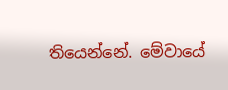තියෙන්නේ. මේවායේ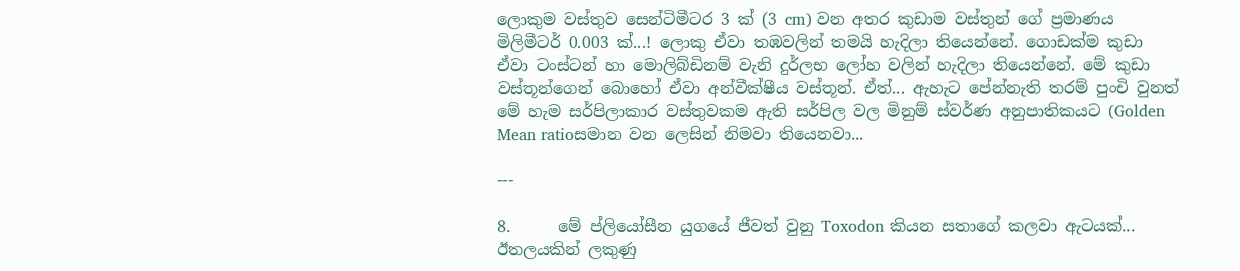ලොකුම වස්තුව සෙන්ටිමීටර 3 ක් (3 cm) වන අතර කුඩාම වස්තුන් ගේ ප්‍රමාණය මිලිමීටර් 0.003 ක්...! ලොකු ඒවා තඹවලින් තමයි හැදිලා තියෙන්නේ. ගොඩක්ම කුඩා ඒවා ටංස්ටන් හා මොලිබ්ඩිනම් වැනි දුර්ලභ ලෝහ වලින් හැදිලා තියෙන්නේ. මේ කුඩා වස්තූන්ගෙන් බොහෝ ඒවා අන්වීක්ෂීය වස්තූන්. ඒත්... ඇහැට පේන්නැති තරම් පුංචි වුනත් මේ හැම සර්පිලාකාර වස්තුවකම ඇති සර්පිල වල මිනුම් ස්වර්ණ අනුපාතිකයට (Golden Mean ratioසමාන ‍වන ලෙසින් නිමවා තියෙනවා...

---

8.      මේ ප්ලියෝසීන යුගයේ ජීවත් වුනු Toxodon කියන සතාගේ කලවා ඇටයක්... ඊතලයකින් ලකුණු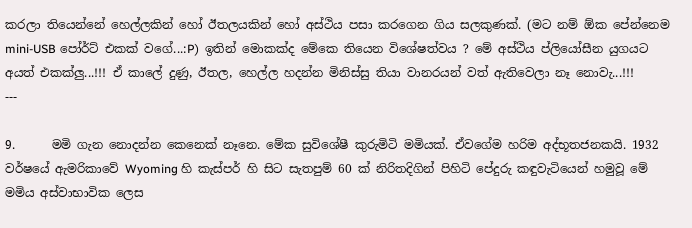කරලා තියෙන්නේ හෙල්ලකින් හෝ ඊතලයකින් හෝ අස්ථිය පසා කරගෙන ගිය සලකුණක්. (මට නම් ඕක පේන්නෙම mini-USB පෝර්ට් එකක් වගේ...:P)  ඉතින් මොකක්ද මේකෙ තියෙන විශේෂත්වය ? මේ අස්ථිය ප්ලියෝසීන යුගයට අයත් එකක්ලු...!!! ඒ කාලේ දුණු, ඊතල, හෙල්ල හදන්න මිනිස්සු තියා වානරයන් වත් ඇතිවෙලා නෑ නොවැ...!!!
---

9.      මමි ගැන නොදන්න කෙනෙක් නෑනෙ. මේක සුවිශේෂී කුරුමිටි මමියක්. ඒවගේම හරිම අද්භූතජනකයි. 1932 වර්ෂයේ ඇමරිකාවේ Wyoming හි කැස්පර් හි සිට සැතපුම් 60 ක් නිරිතදිගින් පිහිටි පේදුරු කඳුවැටියෙන් හමුවූ මේ මමිය අස්වාභාවික ලෙස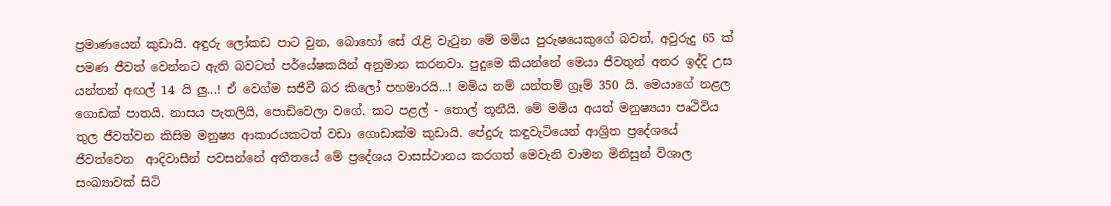ප්‍රමාණයෙන් කුඩායි. අඳුරු ලෝකඩ පාට වුන, බොහෝ සේ රැළි වැ‍ටුන මේ මමිය පුරුෂයෙකුගේ බවත්, අවුරුදු 65 ක් පමණ ජීවත් වෙන්නට ඇති බවටත් පර්යේෂකයින් අනුමාන කරනවා. පුදුමෙ කියන්නේ මෙයා ජීවතුන් අතර ඉද්දි උස යන්තන් අඟල් 14 යි ලු...! ඒ ව‍ෙග්ම සජීවී බර කිලෝ පහමාරයි...! මමිය නම් යන්තම් ග්‍රෑම් 350 යි. මෙයාගේ නළල ගොඩක් පාතයි. නාසය පැතලියි, පොඩිවෙලා වගේ. කට පළල් - තොල් තූනීයි. මේ මමිය අයත් මනුෂ්‍යයා පෘථිවිය තුල ජීවත්වන කිසිම මනුෂ්‍ය ආකාරයකටත් වඩා ගොඩාක්ම කුඩායි. පේදුරු කඳුවැටියෙන් ආශ්‍රිත ප්‍රදේශයේ ජීවත්වෙන  ආදිවාසීන් පවසන්නේ අතීතයේ මේ ප්‍රදේශය වාසස්ථානය කරගත් මෙවැනි වාමන මිනිසුන් විශාල සංඛ්‍යාවක් සිටි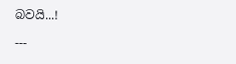බවයි...!

---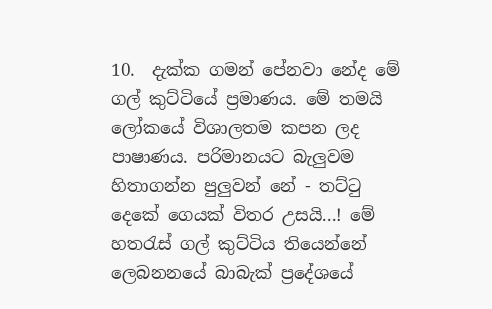10.  දැක්ක ගමන් පේනවා නේද මේ ගල් කුට්ටියේ ප්‍රමාණය. මේ තමයි ලෝකයේ විශාලතම කපන ලද පාෂාණය. පරිමානයට බැලුවම හිතාගන්න පුලුවන් නේ - තට්ටු දෙකේ ගෙයක් විතර උසයි...! මේ හතරැස් ගල් කුට්ටිය තියෙන්නේ ලෙබනනයේ බාබැක් ප්‍රදේශයේ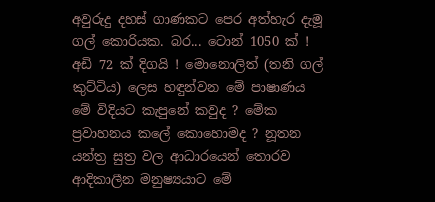අවුරුදු දහස් ගාණකට පෙර අත්හැර දැමූ ගල් කොරියක. බර... ටොන් 1050 ක් ! අඩි 72 ක් දිගයි ! මොනොලිත් (තනි ගල් කුට්ටිය) ලෙස හඳුන්වන මේ පාෂාණය මේ විදියට කැපුනේ කවුද ? මේක ප්‍රවාහනය කලේ කොහොමද ? නූතන යන්ත්‍ර සුත්‍ර වල ආධාරයෙන් තොරව ආදිකාලීන මනුෂ්‍යයාට මේ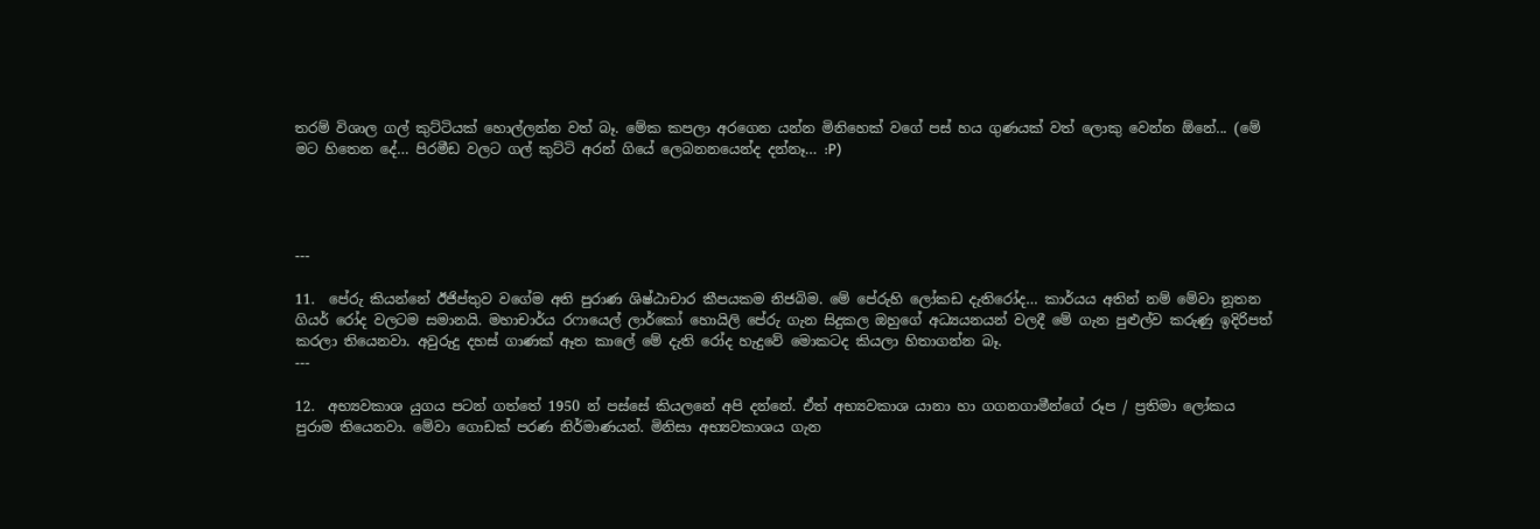තරම් විශාල ගල් කුට්ටියක් හොල්ලන්න වත් බෑ. මේක කපලා අරගෙන යන්න මිනිහෙක් වගේ පස් හය ගුණයක් වත් ලොකු වෙන්න ඕනේ... (මේ මට හිතෙන දේ... පිරමීඩ වලට ගල් කුට්ටි අරන් ගියේ ලෙබනනයෙන්ද දන්නෑ... :P)




---

11.  පේරු කියන්නේ ඊජිප්තුව වගේම අති පුරාණ ශිෂ්ඨාචාර කීපයකම නිජබිම. මේ පේරුහි ලෝකඩ දැතිරෝද... කාර්යය අතින් නම් මේවා නූතන ගියර් රෝද වලටම සමානයි. මහාචාර්ය රෆායෙල් ලාර්කෝ හොයිලි පේරු ගැන සිදුකල ඔහුගේ අධ්‍යයනයන් වලදී මේ ගැන පුළුල්ව කරුණු ඉදිරිපත් කරලා තියෙනවා. අවුරුදු දහස් ගාණක් ඈත කාලේ මේ දැති රෝද හැදුවේ මොකටද කියලා හිතාගන්න බෑ.
---

12.  අභ්‍යවකාශ යුගය පටන් ගත්තේ 1950 න් පස්සේ කියලනේ අපි දන්නේ. ඒත් අභ්‍යවකාශ යානා හා ගගනගාමීන්ගේ රූප / ප්‍රතිමා ලෝකය පුරාම තියෙනවා. මේවා ගොඩක් පරණ නිර්මාණයන්. මිනිසා අභ්‍යවකාශය ගැන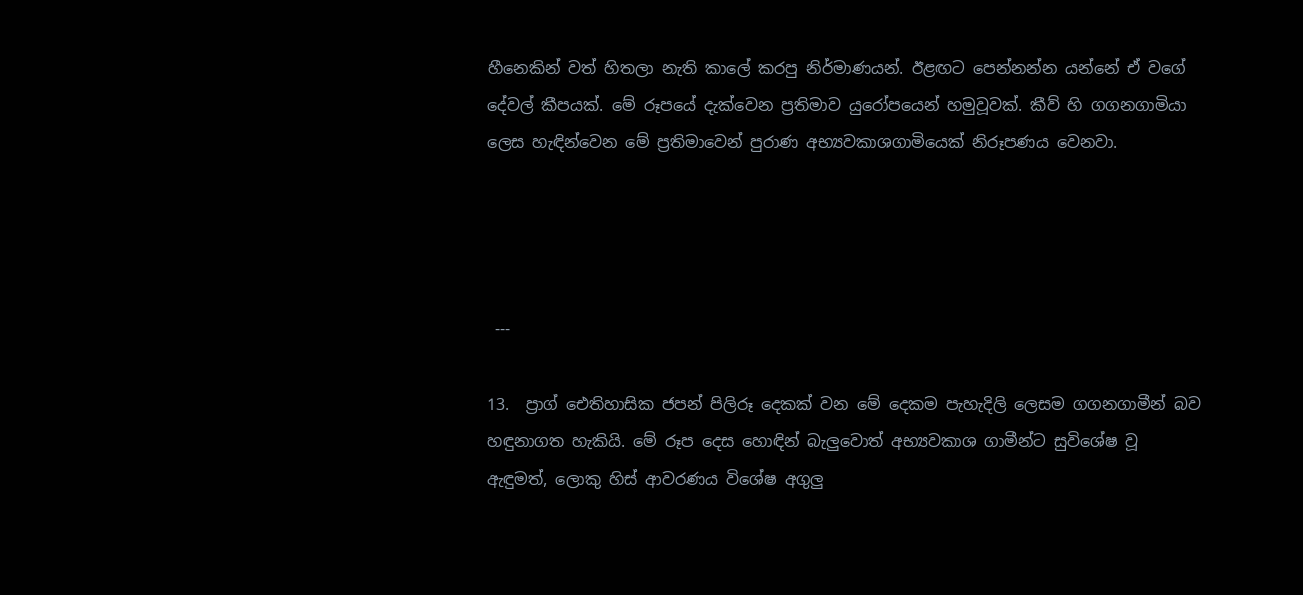හීනෙකින් වත් හිතලා නැති කාලේ කරපු නිර්මාණයන්. ඊළඟට පෙන්නන්න යන්නේ ඒ වගේ දේවල් කීපයක්. මේ රූපයේ දැක්වෙන ප්‍රතිමාව යුරෝපයෙන් හමුවූවක්. කීව් හි ගගනගාමියා ලෙස හැඳින්වෙන මේ ප්‍රතිමාවෙන් පුරාණ අභ්‍යවකාශගාමියෙක් නිරූපණය වෙනවා.




 ---

13.  ප්‍රාග් ඓතිහාසික ජපන් පිලිරූ දෙකක් වන මේ දෙකම පැහැදිලි ලෙසම ගගනගාමීන් බව හඳුනාගත හැකියි. මේ රූප දෙස හොඳින් බැලුවොත් අභ්‍යවකාශ ගාමීන්ට සුවිශේෂ වූ ඇඳුමත්, ලොකු හිස් ආවරණය විශේෂ අගුලු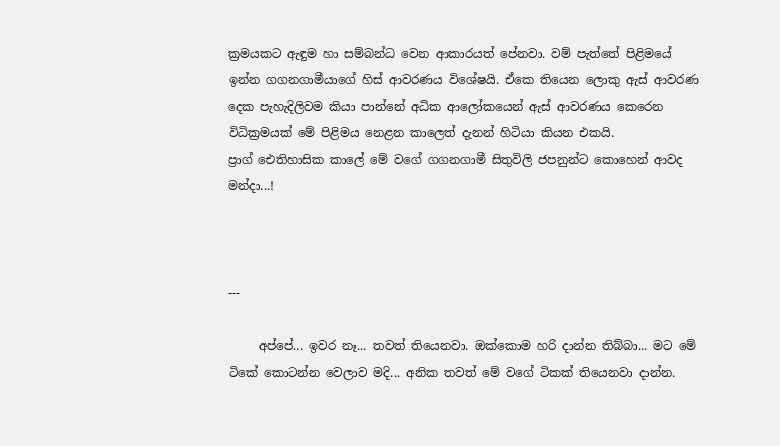ක්‍රමයකට ඇඳුම හා සම්බන්ධ වෙන ආකාරයත් පේනවා. වම් පැත්තේ පිළිමයේ ඉන්න ගගනගාමීයාගේ හිස් ආවරණය විශේෂයි. ඒකෙ තියෙන ලොකු ඇස් ආවරණ දෙක පැහැදිලිවම කියා පාන්නේ අධික ආලෝකයෙන් ඇස් ආවරණය කෙරෙන විධික්‍රමයක් මේ පිළිමය නෙළන කාලෙත් දැනන් හිටියා කියන එකයි. ප්‍රාග් ‍‍ඓතිහාසික කාලේ මේ වගේ ගගනගාමී සිතුවිලි ජපනුන්ට කොහෙන් ආවද මන්දා...!



---

     අප්පේ... ඉවර නෑ... තවත් තියෙනවා. ඔක්කොම හරි දාන්න තිබ්බා... මට මේ ටිකේ කොටන්න වෙලාව මදි... අනික තවත් මේ වගේ ටිකක් තියෙනවා දාන්න.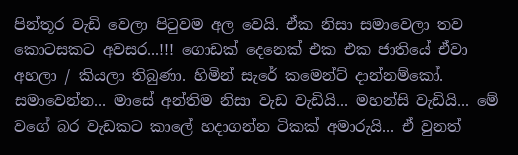පින්තූර වැඩි වෙලා පිටුවම අල වෙයි. ඒක නිසා සමාවෙලා තව කොටසකට අවසර...!!! ගොඩක් දෙනෙක් එක එක ජාතියේ ඒවා අහලා / කියලා තිබුණා. හිමින් සැරේ කමෙන්ට් දාන්නම්කෝ. සමාවෙන්න... මාසේ අන්තිම නිසා වැඩ වැඩියි... මහන්සි වැඩියි... මේ වගේ බර වැඩකට කාලේ හදාගන්න ටිකක් අමාරුයි... ඒ වුනත්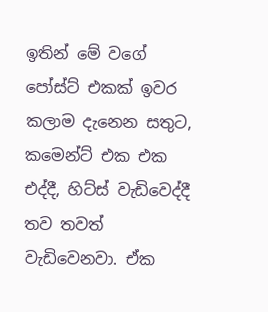ඉතින් මේ වගේ පෝස්ට් එකක් ඉවර කලාම දැනෙන සතුට, කමෙන්ට් එක එක එද්දී, හිට්ස් වැඩිවෙද්දී තව තවත් වැඩිවෙනවා. ඒක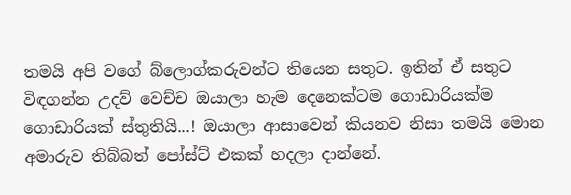තමයි අපි වගේ බ්ලොග්කරුවන්ට තියෙන සතුට. ඉතින් ඒ සතුට විඳගන්න උදව් වෙච්ච ඔයාලා හැම දෙනෙක්ටම ගොඩාරියක්ම ගොඩාරියක් ස්තුතියි...! ඔයාලා ආසාවෙන් කියනව නිසා තමයි මොන අමාරුව තිබ්බත් පෝස්ට් එකක් හදලා දාන්නේ.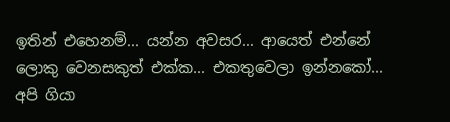ඉතින් එහෙනම්... යන්න අවසර... ආයෙත් එන්නේ ලොකු වෙනසකුත් එක්ක... එකතුවෙලා ඉන්නකෝ... අපි ගියා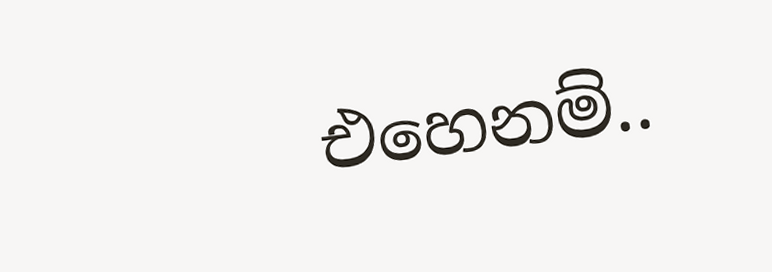එහෙනම්..